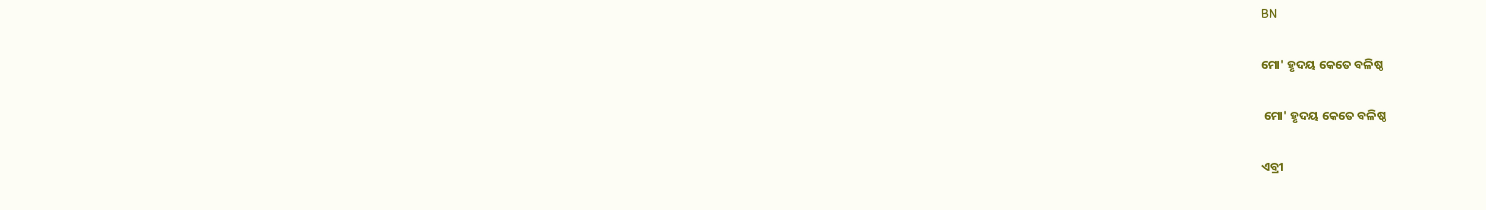BN

ମୋ' ହୃଦୟ କେତେ ବଳିଷ୍ଠ

 ମୋ' ହୃଦୟ କେତେ ବଳିଷ୍ଠ

ଏବ୍ରୀ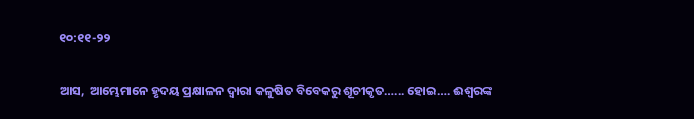୧୦:୧୧-୨୨

ଆସ,  ଆମ୍ଭେମାନେ ହୃଦୟ ପ୍ରକ୍ଷାଳନ ଦ୍ଵାରା କଳୁଷିତ ବିବେକରୁ ଶୂଚୀକୃତ…... ହୋଇ…. ଈଶ୍ବରଙ୍କ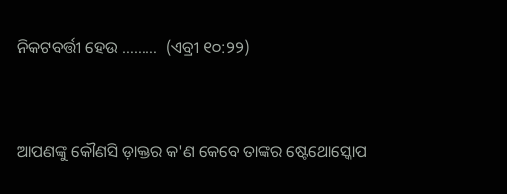ନିକଟବର୍ତ୍ତୀ ହେଉ ………  (ଏବ୍ରୀ ୧୦:୨୨)


ଆପଣଙ୍କୁ କୌଣସି ଡ଼ାକ୍ତର କ'ଣ କେବେ ତାଙ୍କର ଷ୍ଟେଥୋସ୍କୋପ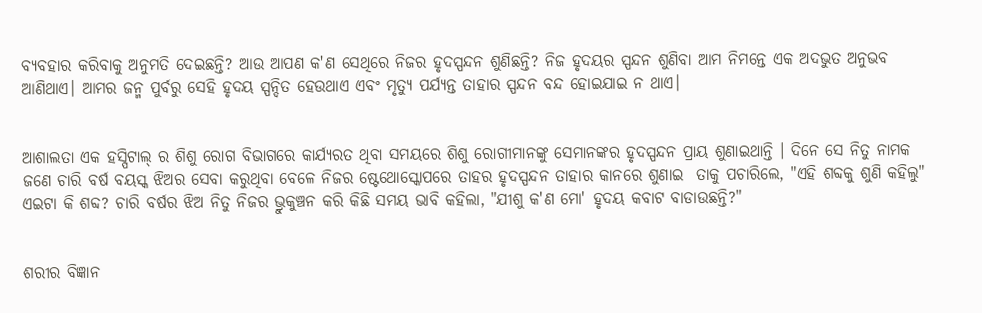ବ୍ଯବହାର କରିବାକୁ ଅନୁମତି ଦେଇଛନ୍ତି? ଆଉ ଆପଣ କ'ଣ ସେଥିରେ ନିଜର ହୃଦସ୍ପନ୍ଦନ ଶୁଣିଛନ୍ତି? ନିଜ ହୃଦୟର ସ୍ପନ୍ଦନ ଶୁଣିବା ଆମ ନିମନ୍ତେ ଏକ ଅଦଭୁତ ଅନୁଭବ ଆଣିଥାଏ। ଆମର ଜନ୍ମ ପୁର୍ବରୁ ସେହି ହୃଦୟ ସ୍ପନ୍ଦିତ ହେଉଥାଏ ଏବଂ ମୃତ୍ୟୁ ପର୍ଯ୍ୟନ୍ତ ତାହାର ସ୍ପନ୍ଦନ ବନ୍ଦ ହୋଇଯାଇ ନ ଥାଏ।


ଆଶାଲତା ଏକ ହସ୍ପିଟାଲ୍ ର ଶିଶୁ ରୋଗ ବିଭାଗରେ କାର୍ଯ୍ୟରତ ଥିବା ସମୟରେ ଶିଶୁ ରୋଗୀମାନଙ୍କୁ ସେମାନଙ୍କର ହୃଦସ୍ପନ୍ଦନ ପ୍ରାୟ ଶୁଣାଇଥାନ୍ତି । ଦିନେ ସେ ନିତୁ ନାମକ ଜଣେ ଚାରି ବର୍ଷ ବୟସ୍କ ଝିଅର ସେବା କରୁଥିବା ବେଳେ ନିଜର ଷ୍ଟେଥୋସ୍କୋପରେ ତାହର ହୃଦସ୍ପନ୍ଦନ ତାହାର କାନରେ ଶୁଣାଇ  ତାକୁ ପଚାରିଲେ, "ଏହି ଶବ୍ଦକୁ ଶୁଣି କହିଲୁ" ଏଇଟା କି ଶବ୍ଦ? ଚାରି ବର୍ଷର ଝିଅ ନିତୁ ନିଜର ଭ୍ରୁକୁଞ୍ଚନ କରି କିଛି ସମୟ ଭାବି କହିଲା, "ଯୀଶୁ କ'ଣ ମୋ' ହୃଦୟ କବାଟ ବାଡାଉଛନ୍ତି?"


ଶରୀର ବିଜ୍ଞାନ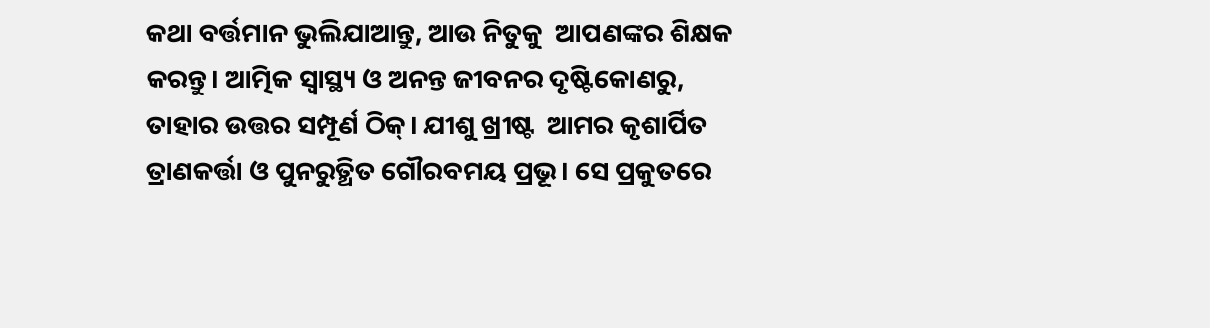କଥା ବର୍ତ୍ତମାନ ଭୁଲିଯାଆନ୍ତୁ, ଆଉ ନିତୁକୁ  ଆପଣଙ୍କର ଶିକ୍ଷକ କରନ୍ତୁ। ଆତ୍ମିକ ସ୍ଵାସ୍ଥ୍ୟ ଓ ଅନନ୍ତ ଜୀବନର ଦୃଷ୍ଟିକୋଣରୁ, ତାହାର ଉତ୍ତର ସମ୍ପୂର୍ଣ ଠିକ୍। ଯୀଶୁ ଖ୍ରୀଷ୍ଟ  ଆମର କୃଶାର୍ପିତ ତ୍ରାଣକର୍ତ୍ତା ଓ ପୁନରୁତ୍ଥିତ ଗୌରବମୟ ପ୍ରଭୂ। ସେ ପ୍ରକୁତରେ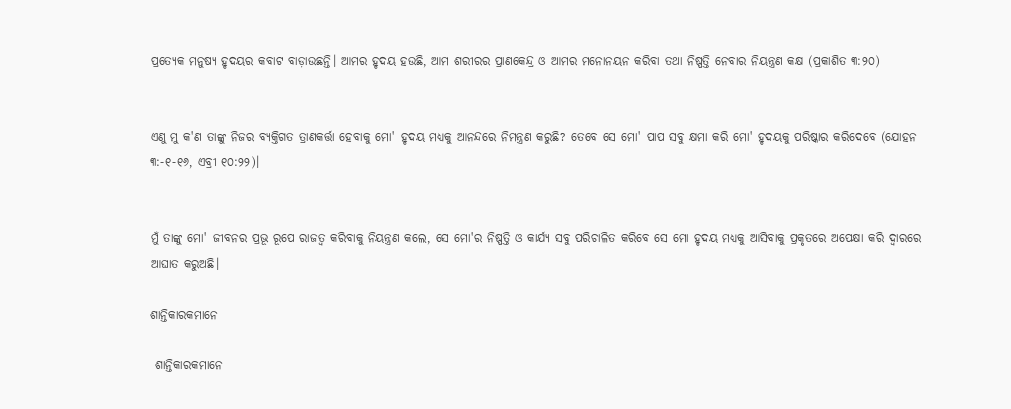ପ୍ରତ୍ୟେକ ମନୁଷ୍ୟ ହୃଦୟର କବାଟ ବାଡ଼ାଉଛନ୍ତି। ଆମର ହୃଦୟ ହଉଛି, ଆମ ଶରୀରର ପ୍ରାଣକେନ୍ଦ୍ର ଓ ଆମର ମନୋନୟନ କରିବା ତଥା ନିଷ୍ପତ୍ତି ନେବାର ନିୟନ୍ତ୍ରଣ କକ୍ଷ (ପ୍ରକାଶିତ ୩:୨୦)


ଏଣୁ ମୁ କ'ଣ ତାଙ୍କୁ ନିଜର ବ୍ୟକ୍ତିଗତ ତ୍ରାଣକର୍ତ୍ତା ହେବାକୁ ମୋ' ହୃଦୟ ମଧ୍ୟକୁ ଆନନ୍ଦରେ ନିମନ୍ତ୍ରଣ କରୁଛି? ତେବେ ସେ ମୋ' ପାପ ସବୁ କ୍ଷମା କରି ମୋ' ହୃଦୟକୁ ପରିଷ୍କାର କରିଦେବେ (ଯୋହନ ୩:-୧-୧୬, ଏବ୍ରୀ ୧୦:୨୨)।


ମୁଁ ତାଙ୍କୁ ମୋ' ଜୀବନର ପ୍ରଭୂ ରୂପେ ରାଜତ୍ଵ କରିବାକୁ ନିୟନ୍ତ୍ରଣ କଲେ, ସେ ମୋ'ର ନିଷ୍ପତ୍ତି ଓ କାର୍ଯ୍ୟ ସବୁ ପରିଚାଳିତ କରିବେ ସେ ମୋ ହୃଦୟ ମଧ୍ୟକୁ ଆସିବାକୁ ପ୍ରକୃତରେ ଅପେକ୍ଷା କରି ଦ୍ଵାରରେ ଆଘାତ କରୁଅଛି।

ଶାନ୍ତିକାରକମାନେ

 ଶାନ୍ତିକାରକମାନେ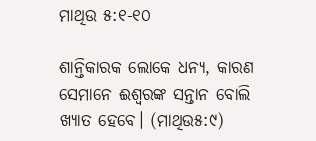ମାଥିଉ ୫:୧-୧୦

ଶାନ୍ତିକାରକ ଲୋକେ ଧନ୍ୟ, କାରଣ ସେମାନେ ଈଶ୍ୱରଙ୍କ ସନ୍ତାନ ବୋଲି ଖ୍ୟାତ ହେବେ। (ମାଥିଉ୫:୯)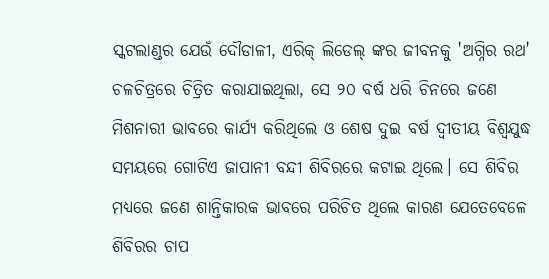ସ୍କଟଲାଣ୍ଡର ଯେଉଁ ଦୌଡାଳୀ, ଏରିକ୍ ଲିଡେଲ୍ ଙ୍କର ଜୀବନକୁ 'ଅଗ୍ନିର ରଥ' ଚଳଚିତ୍ରରେ ଚିତ୍ରିତ କରାଯାଇଥିଲା, ସେ ୨୦ ବର୍ଷ ଧରି ଚିନରେ ଜଣେ ମିଶନାରୀ ଭାବରେ କାର୍ଯ୍ୟ କରିଥିଲେ ଓ ଶେଷ ଦୁଇ ବର୍ଷ ଦ୍ୱୀତୀୟ ବିଶ୍ଵଯୁଦ୍ଧ ସମୟରେ ଗୋଟିଏ ଜାପାନୀ ବନ୍ଦୀ ଶିବିରରେ କଟାଇ ଥିଲେ। ସେ ଶିବିର ମଧ୍ୟରେ ଜଣେ ଶାନ୍ତିକାରକ ଭାବରେ ପରିଚିତ ଥିଲେ କାରଣ ଯେତେବେଳେ ଶିବିରର ଚାପ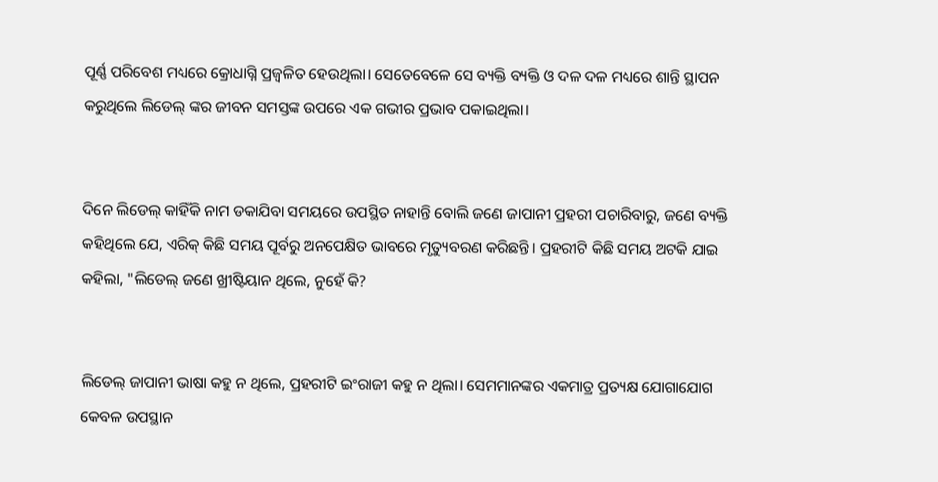ପୂର୍ଣ୍ଣ ପରିବେଶ ମଧ୍ୟରେ କ୍ରୋଧାଗ୍ନି ପ୍ରଜ୍ଵଳିତ ହେଉଥିଲା। ସେତେବେଳେ ସେ ବ୍ୟକ୍ତି ବ୍ୟକ୍ତି ଓ ଦଳ ଦଳ ମଧ୍ୟରେ ଶାନ୍ତି ସ୍ଥାପନ କରୁଥିଲେ ଲିଡେଲ୍ ଙ୍କର ଜୀବନ ସମସ୍ତଙ୍କ ଉପରେ ଏକ ଗଭୀର ପ୍ରଭାବ ପକାଇଥିଲା।


ଦିନେ ଲିଡେଲ୍ କାହିଁକି ନାମ ଡକାଯିବା ସମୟରେ ଉପସ୍ଥିତ ନାହାନ୍ତି ବୋଲି ଜଣେ ଜାପାନୀ ପ୍ରହରୀ ପଚାରିବାରୁ, ଜଣେ ବ୍ୟକ୍ତି କହିଥିଲେ ଯେ, ଏରିକ୍ କିଛି ସମୟ ପୂର୍ବରୁ ଅନପେକ୍ଷିତ ଭାବରେ ମୃତ୍ୟୁବରଣ କରିଛନ୍ତି। ପ୍ରହରୀଟି କିଛି ସମୟ ଅଟକି ଯାଇ କହିଲା, "ଲିଡେଲ୍ ଜଣେ ଖ୍ରୀଷ୍ଟିୟାନ ଥିଲେ, ନୁହେଁ କି?


ଲିଡେଲ୍ ଜାପାନୀ ଭାଷା କହୁ ନ ଥିଲେ, ପ୍ରହରୀଟି ଇଂରାଜୀ କହୁ ନ ଥିଲା। ସେମମାନଙ୍କର ଏକମାତ୍ର ପ୍ରତ୍ୟକ୍ଷ ଯୋଗାଯୋଗ କେବଳ ଉପସ୍ଥାନ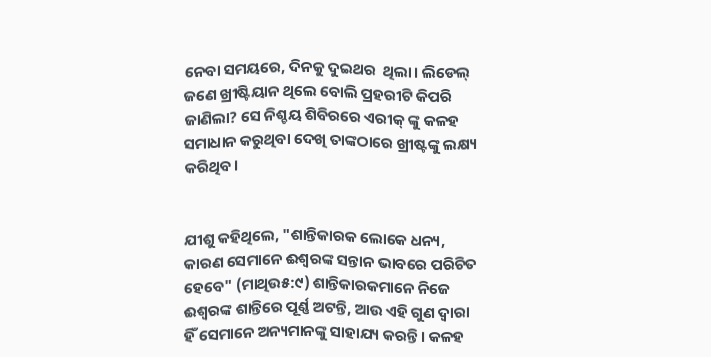ନେବା ସମୟରେ, ଦିନକୁ ଦୁଇଥର  ଥିଲା। ଲିଡେଲ୍ ଜଣେ ଖ୍ରୀଷ୍ଟିୟାନ ଥିଲେ ବୋଲି ପ୍ରହରୀଟି କିପରି ଜାଣିଲା? ସେ ନିଶ୍ଚୟ ଶିବିରରେ ଏରୀକ୍ ଙ୍କୁ କଳହ ସମାଧାନ କରୁଥିବା ଦେଖି ତାଙ୍କଠାରେ ଖ୍ରୀଷ୍ଟଙ୍କୁ ଲକ୍ଷ୍ୟ କରିଥିବ।


ଯୀଶୁ କହିଥିଲେ, "ଶାନ୍ତିକାରକ ଲୋକେ ଧନ୍ୟ, କାରଣ ସେମାନେ ଈଶ୍ୱରଙ୍କ ସନ୍ତାନ ଭାବରେ ପରିଚିତ ହେବେ" (ମାଥିଉ୫:୯) ଶାନ୍ତିକାରକମାନେ ନିଜେ ଈଶ୍ୱରଙ୍କ ଶାନ୍ତିରେ ପୂର୍ଣ୍ଣ ଅଟନ୍ତି, ଆଉ ଏହି ଗୁଣ ଦ୍ବାରା ହିଁ ସେମାନେ ଅନ୍ୟମାନଙ୍କୁ ସାହାଯ୍ୟ କରନ୍ତି। କଳହ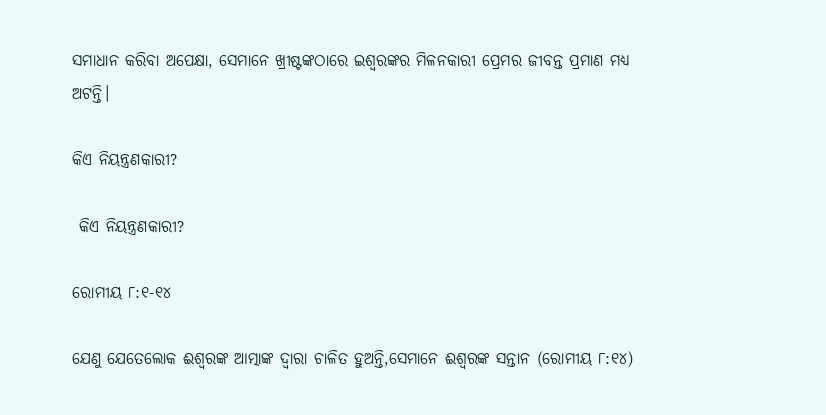ସମାଧାନ କରିବା ଅପେକ୍ଷା, ସେମାନେ ଖ୍ରୀଷ୍ଟଙ୍କଠାରେ ଇଶ୍ଵରଙ୍କର ମିଳନକାରୀ ପ୍ରେମର ଜୀବନ୍ତ ପ୍ରମାଣ ମଧ୍ୟ ଅଟନ୍ତି।

କିଏ ନିୟନ୍ତ୍ରଣକାରୀ?

 କିଏ ନିୟନ୍ତ୍ରଣକାରୀ?

ରୋମୀୟ ୮:୧-୧୪

ଯେଣୁ ଯେତେଲୋକ ଈଶ୍ଵରଙ୍କ ଆତ୍ମାଙ୍କ ଦ୍ଵାରା ଚାଳିତ ହୁଅନ୍ତି,ସେମାନେ ଈଶ୍ୱରଙ୍କ ସନ୍ତାନ (ରୋମୀୟ ୮:୧୪)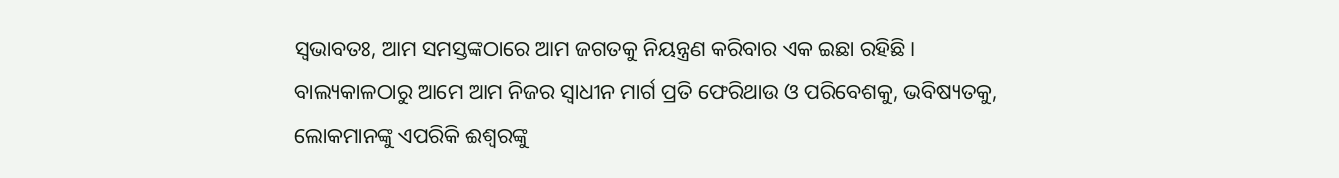ସ୍ଵଭାବତଃ, ଆମ ସମସ୍ତଙ୍କଠାରେ ଆମ ଜଗତକୁ ନିୟନ୍ତ୍ରଣ କରିବାର ଏକ ଇଛା ରହିଛି। ବାଲ୍ୟକାଳଠାରୁ ଆମେ ଆମ ନିଜର ସ୍ଵାଧୀନ ମାର୍ଗ ପ୍ରତି ଫେରିଥାଉ ଓ ପରିବେଶକୁ, ଭବିଷ୍ୟତକୁ, ଲୋକମାନଙ୍କୁ ଏପରିକି ଈଶ୍ୱରଙ୍କୁ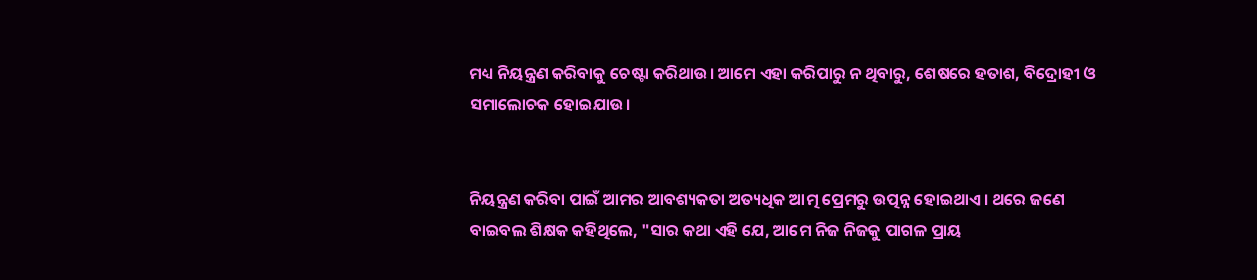ମଧ୍ୟ ନିୟନ୍ତ୍ରଣ କରିବାକୁ ଚେଷ୍ଟା କରିଥାଉ। ଆମେ ଏହା କରିପାରୁ ନ ଥିବାରୁ, ଶେଷରେ ହତାଶ, ବିଦ୍ରୋହୀ ଓ ସମାଲୋଚକ ହୋଇଯାଉ।


ନିୟନ୍ତ୍ରଣ କରିବା ପାଇଁ ଆମର ଆବଶ୍ୟକତା ଅତ୍ୟଧିକ ଆତ୍ମ ପ୍ରେମରୁ ଉତ୍ପନ୍ନ ହୋଇଥାଏ। ଥରେ ଜଣେ ବାଇବଲ ଶିକ୍ଷକ କହିଥିଲେ, "ସାର କଥା ଏହି ଯେ, ଆମେ ନିଜ ନିଜକୁ ପାଗଳ ପ୍ରାୟ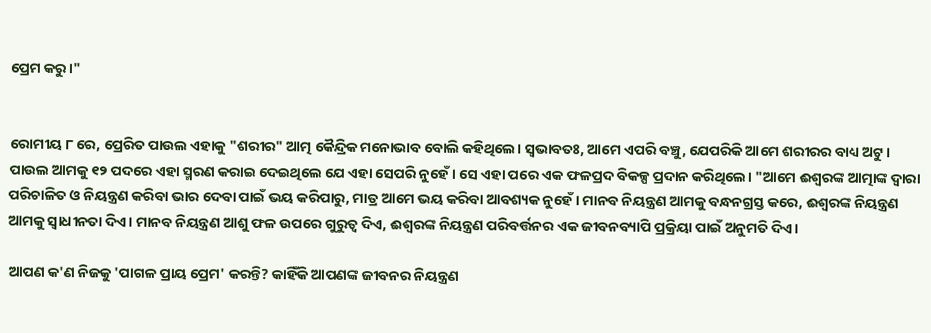ପ୍ରେମ କରୁ।"


ରୋମୀୟ ୮ ରେ, ପ୍ରେରିତ ପାଉଲ ଏହାକୁ "ଶରୀର" ଆତ୍ମ କୈନ୍ଦ୍ରିକ ମନୋଭାବ ବୋଲି କହିଥିଲେ। ସ୍ଵଭାବତଃ, ଆମେ ଏପରି ବଞ୍ଚୁ, ଯେପରିକି ଆମେ ଶରୀରର ବାଧ୍ୟ ଅଟୁ। ପାଉଲ ଆମକୁ ୧୨ ପଦରେ ଏହା ସ୍ମରଣ କରାଇ ଦେଇଥିଲେ ଯେ ଏହା ସେପରି ନୁହେଁ। ସେ ଏହା ପରେ ଏକ ଫଳପ୍ରଦ ବିକଳ୍ପ ପ୍ରଦାନ କରିଥିଲେ। "ଆମେ ଈଶ୍ୱରଙ୍କ ଆତ୍ମାଙ୍କ ଦ୍ଵାରା ପରିଚାଳିତ ଓ ନିୟନ୍ତ୍ରଣ କରିବା ଭାର ଦେବା ପାଇଁ ଭୟ କରିପାରୁ, ମାତ୍ର ଆମେ ଭୟ କରିବା ଆବଶ୍ୟକ ନୁହେଁ। ମାନବ ନିୟନ୍ତ୍ରଣ ଆମକୁ ବନ୍ଧନଗ୍ରସ୍ତ କରେ, ଈଶ୍ୱରଙ୍କ ନିୟନ୍ତ୍ରଣ ଆମକୁ ସ୍ଵାଧୀନତା ଦିଏ। ମାନବ ନିୟନ୍ତ୍ରଣ ଆଶୁ ଫଳ ଉପରେ ଗୁରୁତ୍ବ ଦିଏ, ଈଶ୍ୱରଙ୍କ ନିୟନ୍ତ୍ରଣ ପରିବର୍ତ୍ତନର ଏକ ଜୀବନବ୍ୟାପି ପ୍ରକ୍ରିୟା ପାଇଁ ଅନୁମତି ଦିଏ।

ଆପଣ କ'ଣ ନିଜକୁ 'ପାଗଳ ପ୍ରାୟ ପ୍ରେମ' କରନ୍ତି? କାହିଁକି ଆପଣଙ୍କ ଜୀବନର ନିୟନ୍ତ୍ରଣ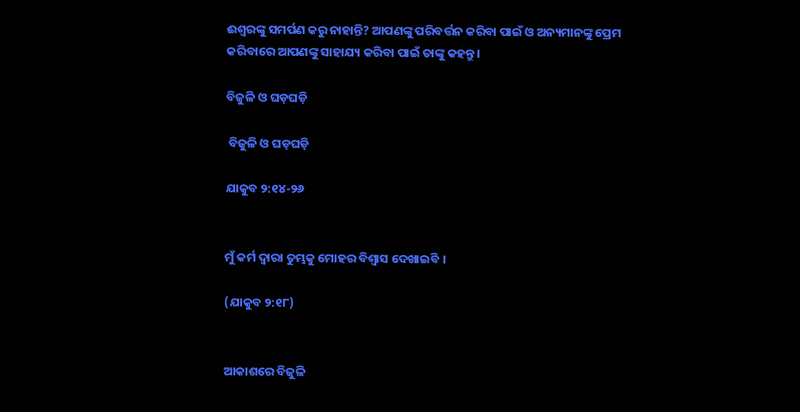ଈଶ୍ୱରଙ୍କୁ ସମର୍ପଣ କରୁ ନାହାନ୍ତି? ଆପଣଙ୍କୁ ପରିବର୍ତ୍ତନ କରିବା ପାଇଁ ଓ ଅନ୍ୟମାନଙ୍କୁ ପ୍ରେମ କରିବାରେ ଆପଣଙ୍କୁ ସାହାଯ୍ୟ କରିବା ପାଇଁ ତାଙ୍କୁ କହନ୍ତୁ।

ବିଜୁଳି ଓ ଘଡ଼ଘଡ଼ି

 ବିଜୁଳି ଓ ଘଡ଼ଘଡ଼ି

ଯାକୁବ ୨:୧୪-୨୬


ମୁଁ କର୍ମ ଦ୍ୱାରା ତୁମ୍ଭକୁ ମୋହର ବିଶ୍ଵାସ ଦେଖାଇବି ।

(ଯାକୁବ ୨:୧୮)


ଆକାଶରେ ବିଜୁଳି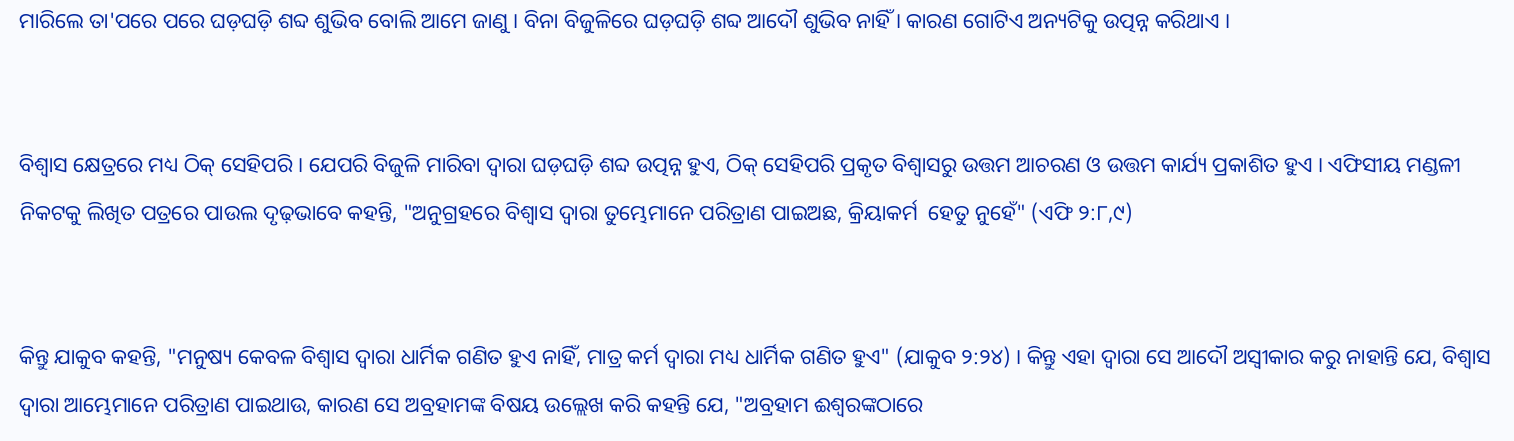ମାରିଲେ ତା'ପରେ ପରେ ଘଡ଼ଘଡ଼ି ଶବ୍ଦ ଶୁଭିବ ବୋଲି ଆମେ ଜାଣୁ । ବିନା ବିଜୁଳିରେ ଘଡ଼ଘଡ଼ି ଶବ୍ଦ ଆଦୌ ଶୁଭିବ ନାହିଁ । କାରଣ ଗୋଟିଏ ଅନ୍ୟଟିକୁ ଉତ୍ପନ୍ନ କରିଥାଏ ।


ବିଶ୍ଵାସ କ୍ଷେତ୍ରରେ ମଧ୍ୟ ଠିକ୍ ସେହିପରି । ଯେପରି ବିଜୁଳି ମାରିବା ଦ୍ୱାରା ଘଡ଼ଘଡ଼ି ଶବ୍ଦ ଉତ୍ପନ୍ନ ହୁଏ, ଠିକ୍ ସେହିପରି ପ୍ରକୃତ ବିଶ୍ଵାସରୁ ଉତ୍ତମ ଆଚରଣ ଓ ଉତ୍ତମ କାର୍ଯ୍ୟ ପ୍ରକାଶିତ ହୁଏ । ଏଫିସୀୟ ମଣ୍ଡଳୀ ନିକଟକୁ ଲିଖିତ ପତ୍ରରେ ପାଉଲ ଦୃଢ଼ଭାବେ କହନ୍ତି, "ଅନୁଗ୍ରହରେ ବିଶ୍ଵାସ ଦ୍ୱାରା ତୁମ୍ଭେମାନେ ପରିତ୍ରାଣ ପାଇଅଛ, କ୍ରିୟାକର୍ମ  ହେତୁ ନୁହେଁ" (ଏଫି ୨:୮,୯)


କିନ୍ତୁ ଯାକୁବ କହନ୍ତି, "ମନୁଷ୍ୟ କେବଳ ବିଶ୍ଵାସ ଦ୍ୱାରା ଧାର୍ମିକ ଗଣିତ ହୁଏ ନାହିଁ, ମାତ୍ର କର୍ମ ଦ୍ୱାରା ମଧ୍ୟ ଧାର୍ମିକ ଗଣିତ ହୁଏ" (ଯାକୁବ ୨:୨୪) । କିନ୍ତୁ ଏହା ଦ୍ୱାରା ସେ ଆଦୌ ଅସ୍ବୀକାର କରୁ ନାହାନ୍ତି ଯେ, ବିଶ୍ଵାସ ଦ୍ୱାରା ଆମ୍ଭେମାନେ ପରିତ୍ରାଣ ପାଇଥାଉ, କାରଣ ସେ ଅବ୍ରହାମଙ୍କ ବିଷୟ ଉଲ୍ଲେଖ କରି କହନ୍ତି ଯେ, "ଅବ୍ରହାମ ଈଶ୍ବରଙ୍କଠାରେ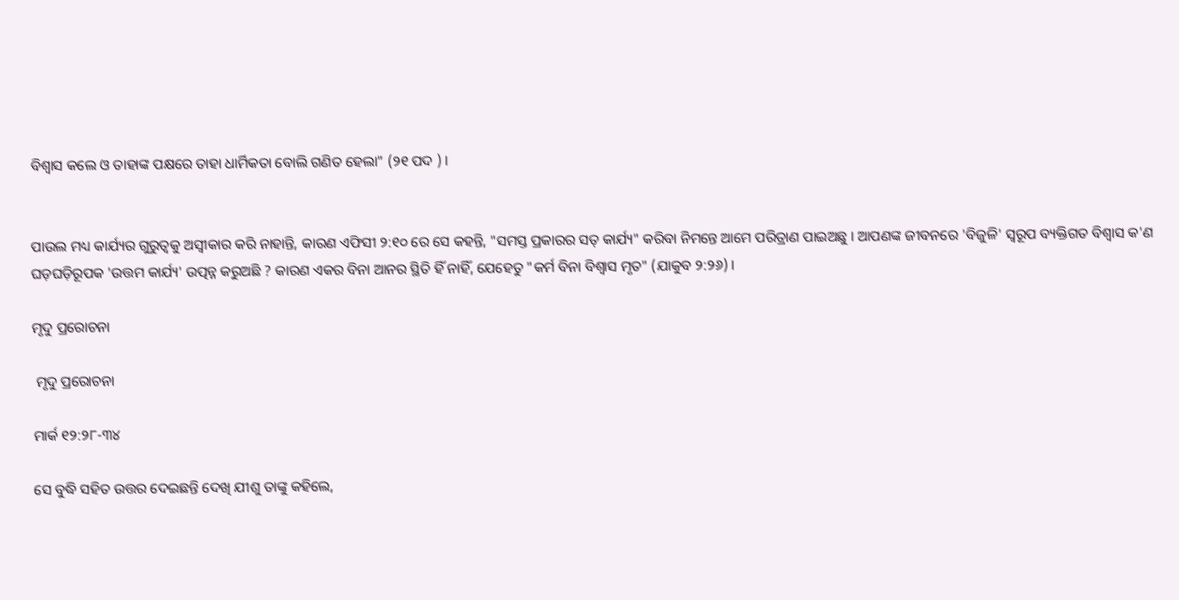ବିଶ୍ଵାସ କଲେ ଓ ତାହାଙ୍କ ପକ୍ଷରେ ତାହା ଧାର୍ମିକତା ବୋଲି ଗଣିତ ହେଲା" (୨୧ ପଦ ) ।


ପାଉଲ ମଧ୍ୟ କାର୍ଯ୍ୟର ଗୁରୁତ୍ୱକୁ ଅସ୍ବୀକାର କରି ନାହାନ୍ତି, କାରଣ ଏଫିସୀ ୨:୧୦ ରେ ସେ କହନ୍ତି, "ସମସ୍ତ ପ୍ରକାରର ସତ୍ କାର୍ଯ୍ୟ" କରିବା ନିମନ୍ତେ ଆମେ ପରିତ୍ରାଣ ପାଇଅଛୁ । ଆପଣଙ୍କ ଜୀବନରେ 'ବିଜୁଳି' ସ୍ଵରୂପ ବ୍ୟକ୍ତିଗତ ବିଶ୍ଵାସ କ'ଣ ଘଡ଼ଘଡ଼ିରୂପକ 'ଉତ୍ତମ କାର୍ଯ୍ୟ' ଉତ୍ପନ୍ନ କରୁଅଛି ? କାରଣ ଏକର ବିନା ଆନର ସ୍ଥିତି ହିଁ ନାହିଁ, ଯେହେତୁ "କର୍ମ ବିନା ବିଶ୍ଵାସ ମୃତ" (ଯାକୁବ ୨:୨୬) ।

ମୃଦୁ ପ୍ରରୋଚନା

 ମୃଦୁ ପ୍ରରୋଚନା

ମାର୍କ ୧୨:୨୮-୩୪

ସେ ବୁଦ୍ଧି ସହିତ ଉତ୍ତର ଦେଇଛନ୍ତି ଦେଖି ଯୀଶୁ ତାଙ୍କୁ କହିଲେ,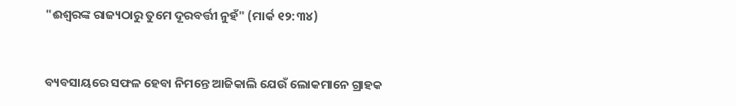"ଈଶ୍ଵରଙ୍କ ରାଜ୍ୟଠାରୁ ତୁମେ ଦୂରବର୍ତ୍ତୀ ନୁହଁ" (ମାର୍କ ୧୨:୩୪)


ବ୍ୟବସାୟରେ ସଫଳ ହେବା ନିମନ୍ତେ ଆଜିକାଲି ଯେଉଁ ଲୋକମାନେ ଗ୍ରାହକ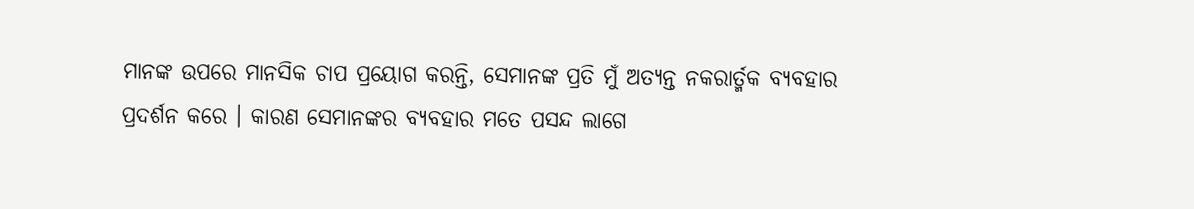ମାନଙ୍କ ଉପରେ ମାନସିକ ଚାପ ପ୍ରୟୋଗ କରନ୍ତି, ସେମାନଙ୍କ ପ୍ରତି ମୁଁ ଅତ୍ୟନ୍ତ ନକରାର୍ତ୍ମକ ବ୍ଯବହାର ପ୍ରଦର୍ଶନ କରେ । କାରଣ ସେମାନଙ୍କର ବ୍ୟବହାର ମତେ ପସନ୍ଦ ଲାଗେ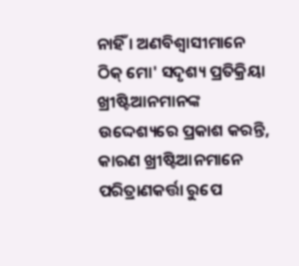ନାହିଁ । ଅଣବିଶ୍ବାସୀମାନେ ଠିକ୍ ମୋ' ସଦୃଶ୍ୟ ପ୍ରତିକ୍ରିୟା ଖ୍ରୀଷ୍ଟିଆନମାନଙ୍କ ଉଦ୍ଦେଶ୍ୟରେ ପ୍ରକାଶ କରନ୍ତି, କାରଣ ଖ୍ରୀଷ୍ଟିଆନମାନେ ପରିତ୍ରାଣକର୍ତ୍ତା ରୁପେ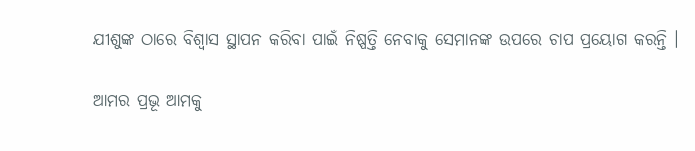ଯୀଶୁଙ୍କ ଠାରେ ବିଶ୍ଵାସ ସ୍ଥାପନ କରିବା ପାଇଁ ନିଷ୍ପତ୍ତି ନେବାକୁ ସେମାନଙ୍କ ଉପରେ ଚାପ ପ୍ରୟୋଗ କରନ୍ତି ।

ଆମର ପ୍ରଭୂ ଆମକୁ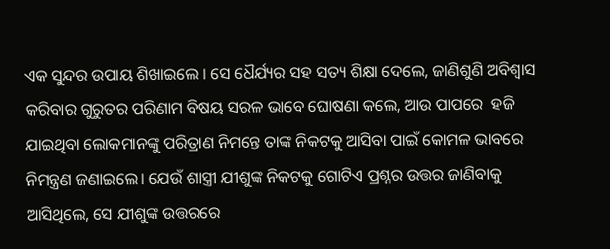ଏକ ସୁନ୍ଦର ଉପାୟ ଶିଖାଇଲେ । ସେ ଧୈର୍ଯ୍ୟର ସହ ସତ୍ୟ ଶିକ୍ଷା ଦେଲେ, ଜାଣିଶୁଣି ଅବିଶ୍ବାସ କରିବାର ଗୁରୁତର ପରିଣାମ ବିଷୟ ସରଳ ଭାବେ ଘୋଷଣା କଲେ, ଆଉ ପାପରେ  ହଜି ଯାଇଥିବା ଲୋକମାନଙ୍କୁ ପରିତ୍ରାଣ ନିମନ୍ତେ ତାଙ୍କ ନିକଟକୁ ଆସିବା ପାଇଁ କୋମଳ ଭାବରେ ନିମନ୍ତ୍ରଣ ଜଣାଇଲେ। ଯେଉଁ ଶାସ୍ତ୍ରୀ ଯୀଶୁଙ୍କ ନିକଟକୁ ଗୋଟିଏ ପ୍ରଶ୍ନର ଉତ୍ତର ଜାଣିବାକୁ ଆସିଥିଲେ, ସେ ଯୀଶୁଙ୍କ ଉତ୍ତରରେ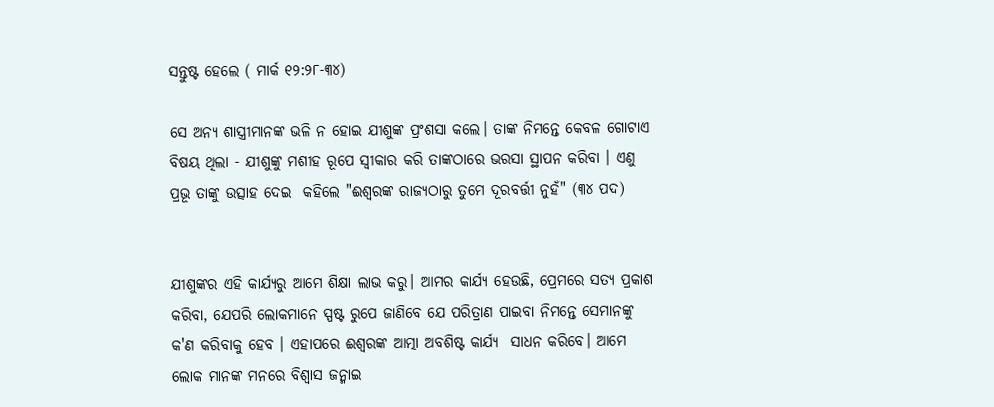ସନ୍ତୁଷ୍ଟ ହେଲେ ( ମାର୍କ ୧୨:୨୮-୩୪)

ସେ ଅନ୍ୟ ଶାସ୍ତ୍ରୀମାନଙ୍କ ଭଳି ନ ହୋଇ ଯୀଶୁଙ୍କ ପ୍ରଂଶସା କଲେ। ତାଙ୍କ ନିମନ୍ତେ କେବଳ ଗୋଟାଏ ବିଷୟ ଥିଲା - ଯୀଶୁଙ୍କୁ ମଶୀହ ରୂପେ ସ୍ଵୀକାର କରି ତାଙ୍କଠାରେ ଭରସା ସ୍ଥାପନ କରିବା । ଏଣୁ ପ୍ରଭୂ ତାଙ୍କୁ ଉତ୍ସାହ ଦେଇ  କହିଲେ "ଈଶ୍ଵରଙ୍କ ରାଜ୍ୟଠାରୁ ତୁମେ ଦୂରବର୍ତ୍ତୀ ନୁହଁ" (୩୪ ପଦ)


ଯୀଶୁଙ୍କର ଏହି କାର୍ଯ୍ୟରୁ ଆମେ ଶିକ୍ଷା ଲାଭ କରୁ। ଆମର କାର୍ଯ୍ୟ ହେଉଛି, ପ୍ରେମରେ ସତ୍ୟ ପ୍ରକାଶ କରିବା, ଯେପରି ଲୋକମାନେ ସ୍ପଷ୍ଟ ରୁପେ ଜାଣିବେ ଯେ ପରିତ୍ରାଣ ପାଇବା ନିମନ୍ତେ ସେମାନଙ୍କୁ କ'ଣ କରିବାକୁ ହେବ । ଏହାପରେ ଈଶ୍ଵରଙ୍କ ଆତ୍ମା ଅବଶିଷ୍ଟ କାର୍ଯ୍ୟ  ସାଧନ କରିବେ। ଆମେ ଲୋକ ମାନଙ୍କ ମନରେ ବିଶ୍ଵାସ ଜନ୍ମାଇ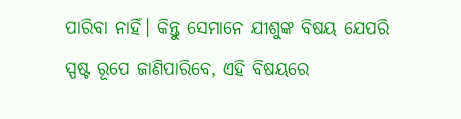ପାରିବା ନାହିଁ। କିନ୍ତୁ ସେମାନେ ଯୀଶୁଙ୍କ ବିଷୟ ଯେପରି ସ୍ପଷ୍ଟ ରୂପେ ଜାଣିପାରିବେ, ଏହି ବିଷୟରେ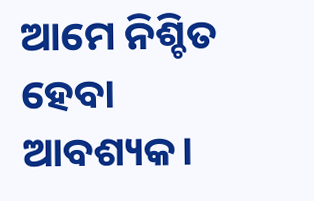ଆମେ ନିଶ୍ଚିତ ହେବା ଆବଶ୍ୟକ।